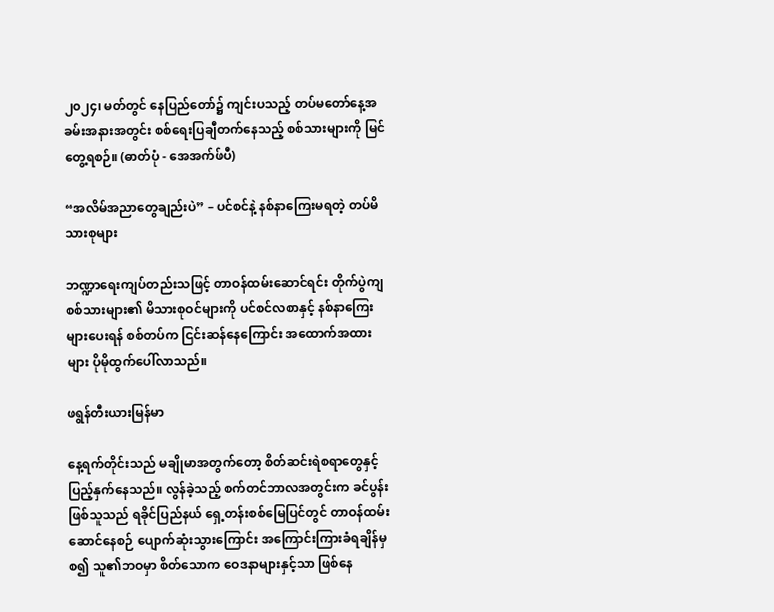၂၀၂၄၊ မတ်တွင် နေပြည်တော်၌ ကျင်းပသည့် တပ်မတော်နေ့အခမ်းအနားအတွင်း စစ်ရေးပြချီတက်နေသည့် စစ်သားများကို မြင်တွေ့ရစဉ်။ (ဓာတ်ပုံ - အေအက်ဖ်ပီ)

“အလိမ်အညာတွေချည်းပဲ” – ပင်စင်နဲ့ နစ်နာကြေးမရတဲ့ တပ်မိသားစုများ

ဘဏ္ဍာရေးကျပ်တည်းသဖြင့် တာဝန်ထမ်းဆောင်ရင်း တိုက်ပွဲကျစစ်သားများ၏ မိသားစုဝင်များကို ပင်စင်လစာနှင့် နစ်နာကြေးများပေးရန် စစ်တပ်က ငြင်းဆန်နေကြောင်း အထောက်အထားများ ပိုမိုထွက်ပေါ်လာသည်။

ဖရွန်တီးယားမြန်မာ

နေ့ရက်တိုင်းသည် မချိုမာအတွက်တော့ စိတ်ဆင်းရဲစရာတွေနှင့် ပြည့်နှက်နေသည်။ လွန်ခဲ့သည့် စက်တင်ဘာလအတွင်းက ခင်ပွန်းဖြစ်သူသည် ရခိုင်ပြည်နယ် ရှေ့တန်းစစ်မြေပြင်တွင် တာဝန်ထမ်းဆောင်နေစဉ် ပျောက်ဆုံးသွားကြောင်း အကြောင်းကြားခံရချိန်မှစ၍ သူ၏ဘဝမှာ စိတ်သောက ဝေဒနာများနှင့်သာ ဖြစ်နေ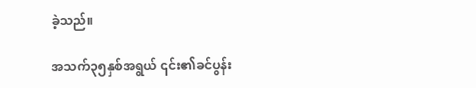ခဲ့သည်။

အသက်၃၅နှစ်အရွယ် ၎င်း၏ခင်ပွန်း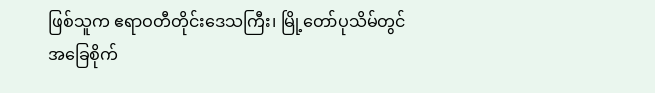ဖြစ်သူက ဧရာဝတီတိုင်းဒေသကြီး၊ မြို့တော်ပုသိမ်တွင် အခြေစိုက်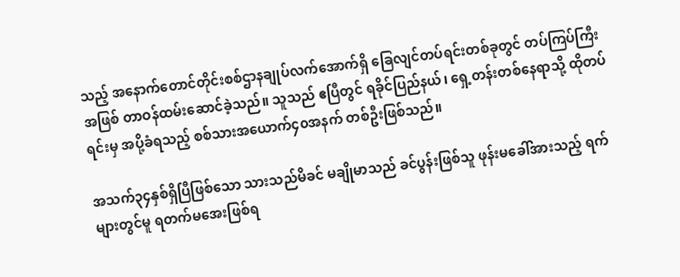သည့် အနောက်တောင်တိုင်းစစ်ဌာနချုပ်လက်အောက်ရှိ ခြေလျင်တပ်ရင်းတစ်ခုတွင် တပ်ကြပ်ကြီးအဖြစ် တာဝန်ထမ်းဆောင်ခဲ့သည်။ သူသည် ဧပြီတွင် ရခိုင်ပြည်နယ်၊ ရှေ့တန်းတစ်နေရာသို့ ထိုတပ်ရင်းမှ အပို့ခံရသည့် စစ်သားအယောက်၄၀အနက် တစ်ဦးဖြစ်သည်။

အသက်၃၄နှစ်ရှိပြီဖြစ်သော သားသည်မိခင် မချိုမာသည် ခင်ပွန်းဖြစ်သူ ဖုန်းမခေါ်အားသည့် ရက်များတွင်မူ ရတက်မအေးဖြစ်ရ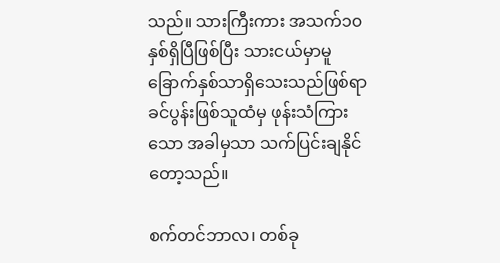သည်။ သားကြီးကား အသက်၁၀နှစ်ရှိပြီဖြစ်ပြီး သားငယ်မှာမူ ခြောက်နှစ်သာရှိသေးသည်ဖြစ်ရာ ခင်ပွန်းဖြစ်သူထံမှ ဖုန်းသံကြားသော အခါမှသာ သက်ပြင်းချနိုင်တော့သည်။

စက်တင်ဘာလ၊ တစ်ခု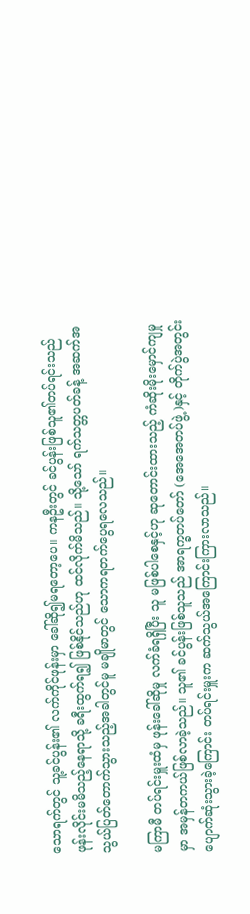သောရက်တွင် သူ့ခင်ပွန်း၏ လက်ကိုင်ဖုန်းမှာ ခေါ်ဆို၍မရတော့ပေ။ ကနဦးတွင် ခင်ပွန်းဖြစ်သူ၏တပ်ရင်းသည် ဖုန်းလိုင်းမမိသည့်နေရာသို့ ခရီးထွက်ရ၍ ဖြစ်နိုင်သည်ဟု ထင်လိုက်မိသည်။ သို့သော် ရက်သတ္တပတ်ခန့် အဆက်အသွယ်ပြတ်တောက်သွားသည့်အခါတွင်မူ မချိုမာတွင် သောကရတက်ပွေရလေသည်။

မကြာမီ တပ်ရင်းမှူးထံမှ ဖုန်းခေါ်ဆိုမှု လက်ခံရရှိပြီး သူ မဖြစ်ပါစေနှင့်ဟု ဆုတောင်းထားသည့် ကံဆိုးမိုးမှောင်ကျမှုမှာ အမှန်တကယ်ဖြစ်လာခဲ့သည်။ သူ၏ ခင်ပွန်းဖြစ်သူသည် အာရက္ခတပ်တော် (အေအေတပ်ဖွဲ့)နှင့် တိုက်ပွဲအတွင်း ပျောက်ဆုံးသွားခဲ့ကြောင်း တပ်ရင်းမှူးက ဆက်သွယ်အကြောင်းကြားလာသည်။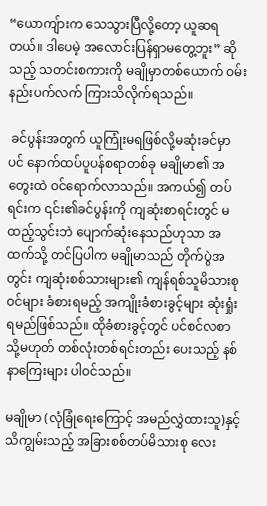“ယောကျ်ားက သေသွားပြီလို့တော့ ယူဆရတယ်။ ဒါပေမဲ့ အလောင်းပြန်ရှာမတွေ့ဘူး” ဆိုသည့် သတင်းစကားကို မချိုမှာတစ်ယောက် ဝမ်းနည်းပက်လက် ကြားသိလိုက်ရသည်။

 ခင်ပွန်းအတွက် ယူကြုံးမရဖြစ်လို့မဆုံးခင်မှာပင် နောက်ထပ်ပူပန်စရာတစ်ခု မချိုမာ၏ အတွေးထဲ ဝင်ရောက်လာသည်။ အကယ်၍ တပ်ရင်းက ၎င်း၏ခင်ပွန်းကို ကျဆုံးစာရင်းတွင် မထည့်သွင်းဘဲ ပျောက်ဆုံးနေသည်ဟုသာ အထက်သို့ တင်ပြပါက မချိုမာသည် တိုက်ပွဲအတွင်း ကျဆုံးစစ်သားများ၏ ကျန်ရစ်သူမိသားစုဝင်များ ခံစားရမည့် အကျိုးခံစားခွင့်များ ဆုံးရှုံးရမည်ဖြစ်သည်။ ထိုခံစားခွင့်တွင် ပင်စင်လစာ သို့မဟုတ် တစ်လုံးတစ်ရင်းတည်း ပေးသည့် နစ်နာကြေးများ ပါဝင်သည်။

မချိုမာ (လုံခြုံရေးကြောင့် အမည်လွှဲထားသူ)နှင့် သိကျွမ်းသည့် အခြားစစ်တပ်မိသားစု လေး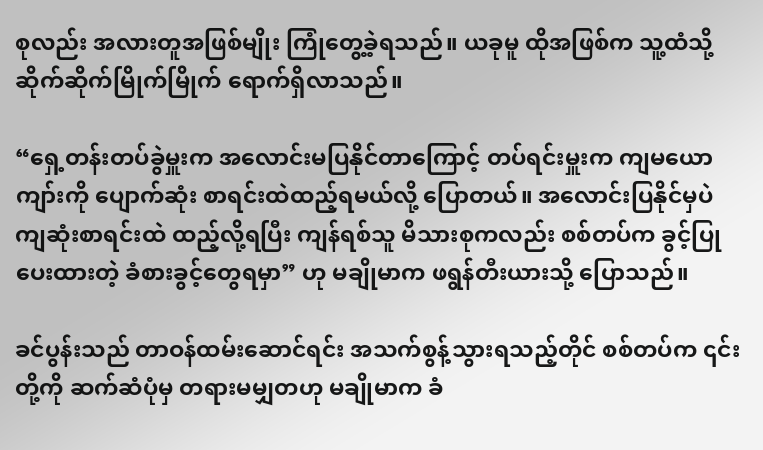စုလည်း အလားတူအဖြစ်မျိုး ကြုံတွေ့ခဲ့ရသည်။ ယခုမူ ထိုအဖြစ်က သူ့ထံသို့ ဆိုက်ဆိုက်မြိုက်မြိုက် ရောက်ရှိလာသည်။

“ရှေ့တန်းတပ်ခွဲမှူးက အလောင်းမပြနိုင်တာကြောင့် တပ်ရင်းမှူးက ကျမယောကျာ်းကို ပျောက်ဆုံး စာရင်းထဲထည့်ရမယ်လို့ ပြောတယ်။ အလောင်းပြနိုင်မှပဲ ကျဆုံးစာရင်းထဲ ထည့်လို့ရပြီး ကျန်ရစ်သူ မိသားစုကလည်း စစ်တပ်က ခွင့်ပြုပေးထားတဲ့ ခံစားခွင့်တွေရမှာ” ဟု မချိုမာက ဖရွန်တီးယားသို့ ပြောသည်။

ခင်ပွန်းသည် တာဝန်ထမ်းဆောင်ရင်း အသက်စွန့်သွားရသည့်တိုင် စစ်တပ်က ၎င်းတို့ကို ဆက်ဆံပုံမှ တရားမမျှတဟု မချိုမာက ခံ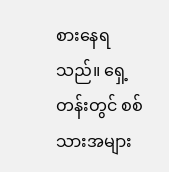စားနေရသည်။ ရှေ့တန်းတွင် စစ်သားအများ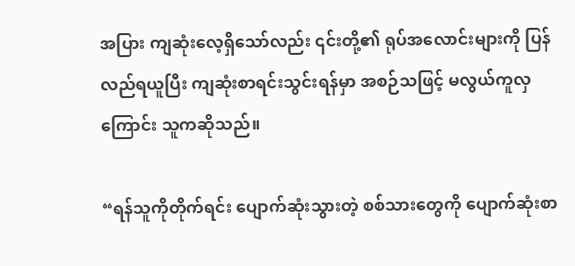အပြား ကျဆုံးလေ့ရှိသော်လည်း ၎င်းတို့၏ ရုပ်အလောင်းများကို ပြန်လည်ရယူပြီး ကျဆုံးစာရင်းသွင်းရန်မှာ အစဉ်သဖြင့် မလွယ်ကူလှကြောင်း သူကဆိုသည်။

“ရန်သူကိုတိုက်ရင်း ပျောက်ဆုံးသွားတဲ့ စစ်သားတွေကို ပျောက်ဆုံးစာ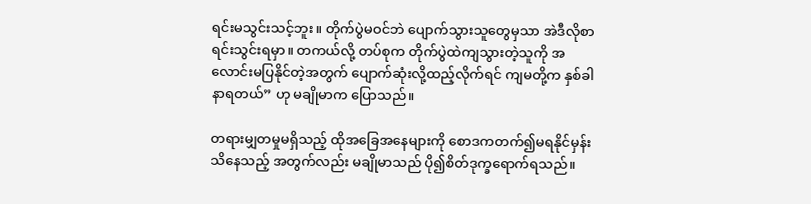ရင်းမသွင်းသင့်ဘူး။ တိုက်ပွဲမဝင်ဘဲ ပျောက်သွားသူတွေမှသာ အဲဒီလိုစာရင်းသွင်းရမှာ။ တကယ်လို့ တပ်စုက တိုက်ပွဲထဲကျသွားတဲ့သူကို အလောင်းမပြနိုင်တဲ့အတွက် ပျောက်ဆုံးလို့ထည့်လိုက်ရင် ကျမတို့က နှစ်ခါနာရတယ်” ဟု မချိုမာက ပြောသည်။

တရားမျှတမှုမရှိသည့် ထိုအခြေအနေများကို စောဒကတက်၍မရနိုင်မှန်းသိနေသည့် အတွက်လည်း မချိုမာသည် ပို၍စိတ်ဒုက္ခရောက်ရသည်။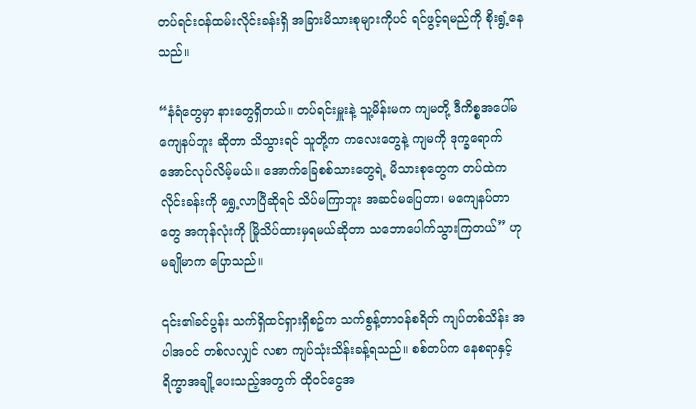တပ်ရင်းဝန်ထမ်းလိုင်းခန်းရှိ အခြားမိသားစုများကိုပင် ရင်ဖွင့်ရမည်ကို စိုးရွံ့နေသည်။

“နံရံတွေမှာ နားတွေရှိတယ်။ တပ်ရင်းမှူးနဲ့ သူ့မိန်းမက ကျမတို့ ဒီကိစ္စအပေါ်မကျေနပ်ဘူး ဆိုတာ သိသွားရင် သူတို့က ကလေးတွေနဲ့ ကျမကို ဒုက္ခရောက်အောင်လုပ်လိမ့်မယ်။ အောက်ခြေစစ်သားတွေရဲ့ မိသားစုတွေက တပ်ထဲက လိုင်းခန်းကို ရွှေ့လာပြီဆိုရင် သိပ်မကြာဘူး အဆင်မပြေတာ၊ မကျေနပ်တာတွေ အကုန်လုံးကို မြိုသိပ်ထားမှရမယ်ဆိုတာ သဘောပေါက်သွားကြတယ်” ဟု မချိုမာက ပြောသည်။

၎င်း၏ခင်ပွန်း သက်ရှိထင်ရှားရှိစဥ်က သက်စွန့်တာဝန်စရိတ် ကျပ်တစ်သိန်း အပါအဝင် တစ်လလျှင် လစာ ကျပ်သုံးသိန်းခန့်ရသည်။ စစ်တပ်က နေစရာနှင့် ရိက္ခာအချို့ပေးသည့်အတွက် ထိုဝင်ငွေအ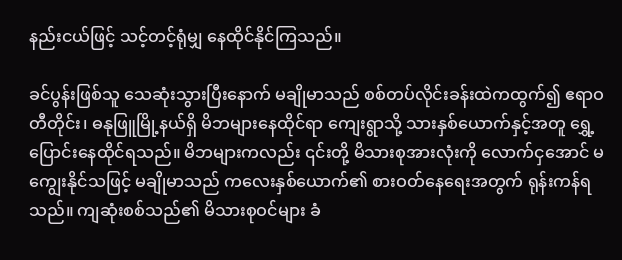နည်းငယ်ဖြင့် သင့်တင့်ရုံမျှ နေထိုင်နိုင်ကြသည်။

ခင်ပွန်းဖြစ်သူ သေဆုံးသွားပြီးနောက် မချိုမာသည် စစ်တပ်လိုင်းခန်းထဲကထွက်၍ ဧရာဝတီတိုင်း၊ ဓနုဖြူမြို့နယ်ရှိ မိဘများနေထိုင်ရာ ကျေးရွာသို့ သားနှစ်ယောက်နှင့်အတူ ရွှေ့ပြောင်းနေထိုင်ရသည်။ မိဘများကလည်း ၎င်းတို့ မိသားစုအားလုံးကို လောက်ငှအောင် မကျွေးနိုင်သဖြင့် မချိုမာသည် ကလေးနှစ်ယောက်၏ စားဝတ်နေရေးအတွက် ရုန်းကန်ရသည်။ ကျဆုံးစစ်သည်၏ မိသားစုဝင်များ ခံ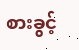စားခွင့်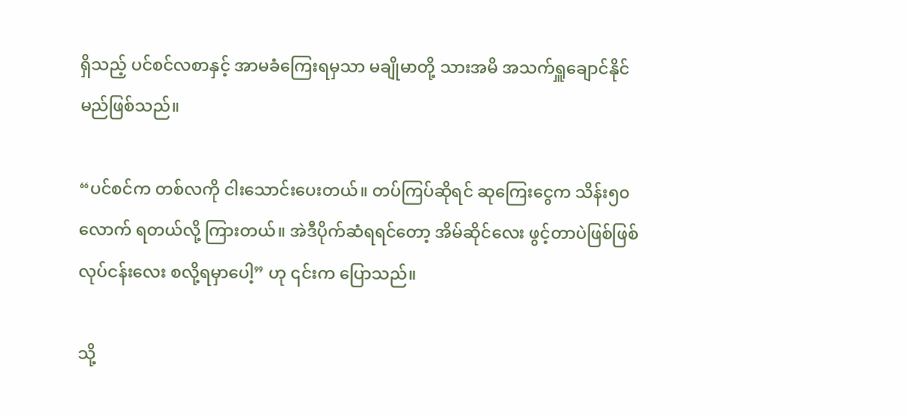ရှိသည့် ပင်စင်လစာနှင့် အာမခံကြေးရမှသာ မချိုမာတို့ သားအမိ အသက်ရှူချောင်နိုင်မည်ဖြစ်သည်။

“ပင်စင်က တစ်လကို ငါးသောင်းပေးတယ်။ တပ်ကြပ်ဆိုရင် ဆုကြေးငွေက သိန်း၅၀လောက် ရတယ်လို့ ကြားတယ်။ အဲဒီပိုက်ဆံရရင်တော့ အိမ်ဆိုင်လေး ဖွင့်တာပဲဖြစ်ဖြစ် လုပ်ငန်းလေး စလို့ရမှာပေါ့” ဟု ၎င်းက ပြောသည်။

သို့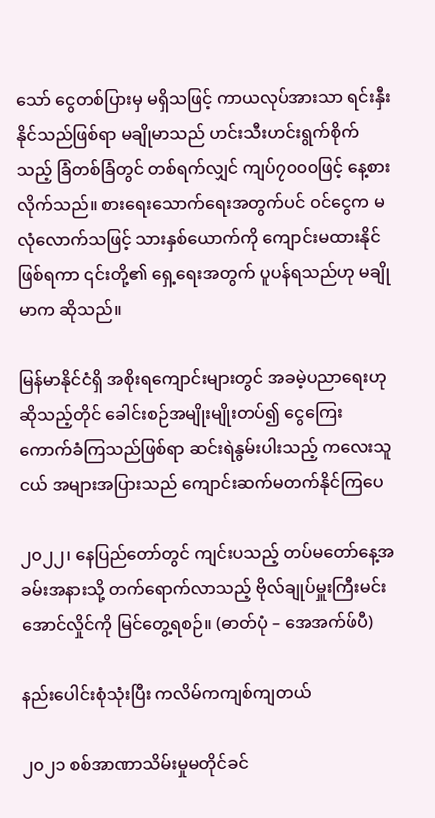သော် ငွေတစ်ပြားမှ မရှိသဖြင့် ကာယလုပ်အားသာ ရင်းနှီးနိုင်သည်ဖြစ်ရာ မချိုမာသည် ဟင်းသီးဟင်းရွက်စိုက်သည့် ခြံတစ်ခြံတွင် တစ်ရက်လျှင် ကျပ်၇၀၀၀ဖြင့် နေ့စားလိုက်သည်။ စားရေးသောက်ရေးအတွက်ပင် ဝင်ငွေက မလုံလောက်သဖြင့် သားနှစ်ယောက်ကို ကျောင်းမထားနိုင်ဖြစ်ရကာ ၎င်းတို့၏ ရှေ့ရေးအတွက် ပူပန်ရသည်ဟု မချိုမာက ဆိုသည်။

မြန်မာနိုင်ငံရှိ အစိုးရကျောင်းများတွင် အခမဲ့ပညာရေးဟုဆိုသည့်တိုင် ခေါင်းစဉ်အမျိုးမျိုးတပ်၍ ငွေကြေးကောက်ခံကြသည်ဖြစ်ရာ ဆင်းရဲနွမ်းပါးသည့် ကလေးသူငယ် အများအပြားသည် ကျောင်းဆက်မတက်နိုင်ကြပေ

၂၀၂၂၊ နေပြည်တော်တွင် ကျင်းပသည့် တပ်မတော်နေ့အခမ်းအနားသို့ တက်ရောက်လာသည့် ဗိုလ်ချုပ်မှူးကြီးမင်းအောင်လှိုင်ကို မြင်တွေ့ရစဉ်။ (ဓာတ်ပုံ – အေအက်ဖ်ပီ)

နည်းပေါင်းစုံသုံးပြီး ကလိမ်ကကျစ်ကျတယ်

၂၀၂၁ စစ်အာဏာသိမ်းမှုမတိုင်ခင်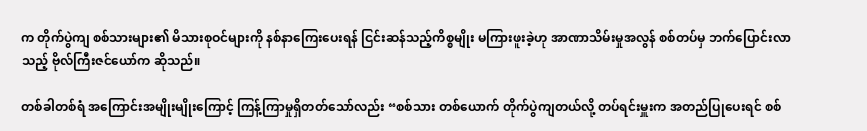က တိုက်ပွဲကျ စစ်သားများ၏ မိသားစုဝင်များကို နစ်နာကြေးပေးရန် ငြင်းဆန်သည့်ကိစ္စမျိုး မကြားဖူးခဲ့ဟု အာဏာသိမ်းမှုအလွန် စစ်တပ်မှ ဘက်ပြောင်းလာသည့် ဗိုလ်ကြီးဇင်ယော်က ဆိုသည်။

တစ်ခါတစ်ရံ အကြောင်းအမျိုးမျိုးကြောင့် ကြန့်ကြာမှုရှိတတ်သော်လည်း “စစ်သား တစ်ယောက် တိုက်ပွဲကျတယ်လို့ တပ်ရင်းမှူးက အတည်ပြုပေးရင် စစ်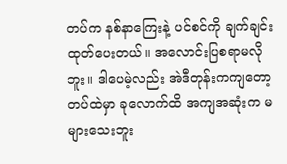တပ်က နစ်နာကြေးနဲ့ ပင်စင်ကို ချက်ချင်းထုတ်ပေးတယ်။ အလောင်းပြစရာမလိုဘူး။ ဒါပေမဲ့လည်း အဲဒီတုန်းကကျတော့ တပ်ထဲမှာ ခုလောက်ထိ အကျအဆုံးက မများသေးဘူး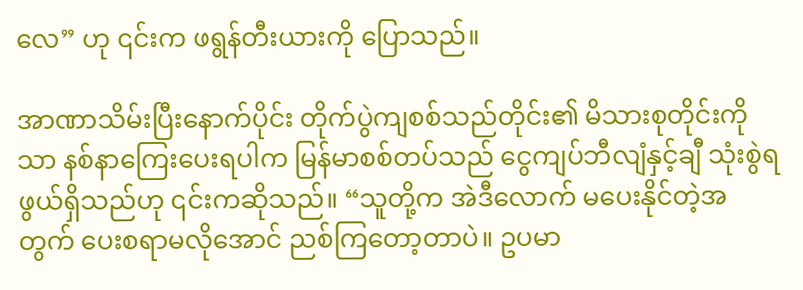လေ” ဟု ၎င်းက ဖရွန်တီးယားကို ပြောသည်။

အာဏာသိမ်းပြီးနောက်ပိုင်း တိုက်ပွဲကျစစ်သည်တိုင်း၏ မိသားစုတိုင်းကိုသာ နစ်နာကြေးပေးရပါက မြန်မာစစ်တပ်သည် ငွေကျပ်ဘီလျံနှင့်ချီ သုံးစွဲရဖွယ်ရှိသည်ဟု ၎င်းကဆိုသည်။ “သူတို့က အဲဒီလောက် မပေးနိုင်တဲ့အတွက် ပေးစရာမလိုအောင် ညစ်ကြတော့တာပဲ။ ဥပမာ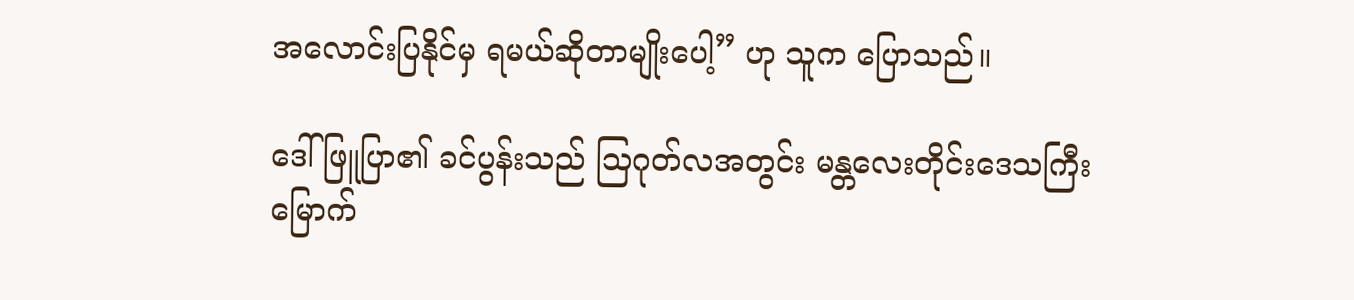အလောင်းပြနိုင်မှ ရမယ်ဆိုတာမျိုးပေါ့” ဟု သူက ပြောသည်။

ဒေါ်ဖြူပြာ၏ ခင်ပွန်းသည် သြဂုတ်လအတွင်း မန္တလေးတိုင်းဒေသကြီး မြောက်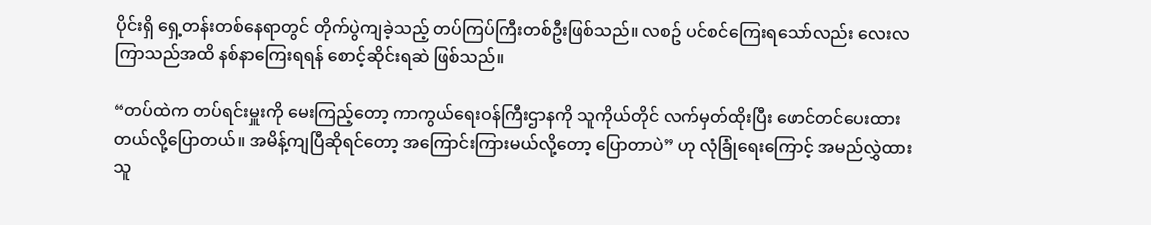ပိုင်းရှိ ရှေ့တန်းတစ်နေရာတွင် တိုက်ပွဲကျခဲ့သည့် တပ်ကြပ်ကြီးတစ်ဦးဖြစ်သည်။ လစဥ် ပင်စင်ကြေးရသော်လည်း လေးလကြာသည်အထိ နစ်နာကြေးရရန် စောင့်ဆိုင်းရဆဲ ဖြစ်သည်။

“တပ်ထဲက တပ်ရင်းမှူးကို မေးကြည့်တော့ ကာကွယ်ရေးဝန်ကြီးဌာနကို သူကိုယ်တိုင် လက်မှတ်ထိုးပြီး ဖောင်တင်ပေးထားတယ်လို့ပြောတယ်။ အမိန့်ကျပြီဆိုရင်တော့ အကြောင်းကြားမယ်လို့တော့ ပြောတာပဲ” ဟု လုံခြုံရေးကြောင့် အမည်လွှဲထားသူ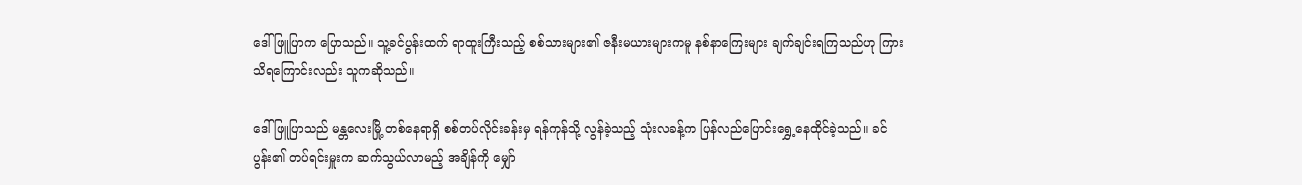ဒေါ်ဖြူပြာက ပြောသည်။ သူ့ခင်ပွန်းထက် ရာထူးကြီးသည့် စစ်သားများ၏ ဇနီးမယားများကမူ နစ်နာကြေးများ ချက်ချင်းရကြသည်ဟု ကြားသိရကြောင်းလည်း သူကဆိုသည်။

ဒေါ်ဖြူပြာသည် မန္တလေးမြို့ တစ်နေရာရှိ စစ်တပ်လိုင်းခန်းမှ ရန်ကုန်သို့ လွန်ခဲ့သည့် သုံးလခန့်က ပြန်လည်ပြောင်းရွှေ့နေထိုင်ခဲ့သည်။ ခင်ပွန်း၏ တပ်ရင်းမှူးက ဆက်သွယ်လာမည့် အချိန်ကို မျှော်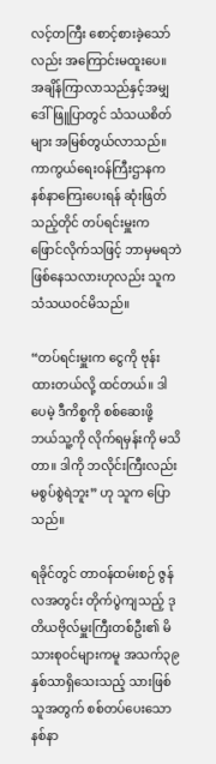လင့်တကြီး စောင့်စားခဲ့သော်လည်း အကြောင်းမထူးပေ။ အချိန်ကြာလာသည်နှင့်အမျှ ဒေါ်ဖြူပြာတွင် သံသယစိတ်များ အမြစ်တွယ်လာသည်။ ကာကွယ်ရေးဝန်ကြီးဌာနက နစ်နာကြေးပေးရန် ဆုံးဖြတ်သည့်တိုင် တပ်ရင်းမှူးက ဖြောင်လိုက်သဖြင့် ဘာမှမရဘဲဖြစ်နေသလားဟုလည်း သူက သံသယဝင်မိသည်။

“တပ်ရင်းမှူးက ငွေကို ဗုန်းထားတယ်လို့ ထင်တယ်။ ဒါပေမဲ့ ဒီကိစ္စကို စစ်ဆေးဖို့ ဘယ်သူ့ကို လိုက်ရမှန်းကို မသိတာ။ ဒါကို ဘလိုင်းကြီးလည်း မစွပ်စွဲရဲဘူး” ဟု သူက ပြောသည်။

ရခိုင်တွင် တာဝန်ထမ်းစဉ် ဇွန်လအတွင်း တိုက်ပွဲကျသည့် ဒုတိယဗိုလ်မှူးကြီးတစ်ဦး၏ မိသားစုဝင်များကမူ အသက်၃၉နှစ်သာရှိသေးသည့် သားဖြစ်သူအတွက် စစ်တပ်ပေးသော နစ်နာ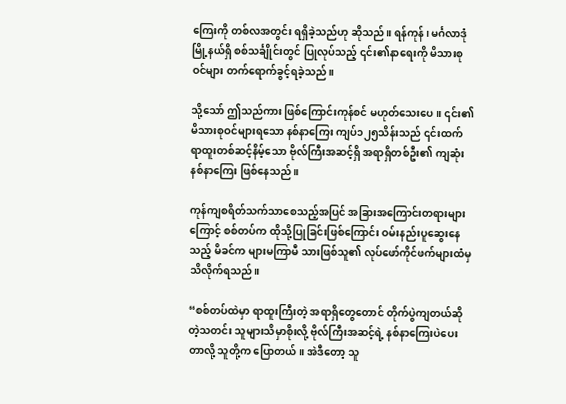ကြေးကို တစ်လအတွင်း ရရှိခဲ့သည်ဟု ဆိုသည်။ ရန်ကုန်၊ မင်္ဂလာဒုံမြို့နယ်ရှိ စစ်သင်္ချိုင်းတွင် ပြုလုပ်သည့် ၎င်း၏နာရေးကို မိသားစုဝင်များ တက်ရောက်ခွင့်ရခဲ့သည်။

သို့သော် ဤသည်ကား ဖြစ်ကြောင်းကုန်စင် မဟုတ်သေးပေ။ ၎င်း၏ မိသားစုဝင်များရသော နစ်နာကြေး ကျပ်၁၂၅သိန်းသည် ၎င်းထက် ရာထူးတစ်ဆင့်နိမ့်သော ဗိုလ်ကြီးအဆင့်ရှိ အရာရှိတစ်ဦး၏ ကျဆုံးနစ်နာကြေး ဖြစ်နေသည်။

ကုန်ကျစရိတ်သက်သာစေသည့်အပြင် အခြားအကြောင်းတရားများကြောင့် စစ်တပ်က ထိုသို့ပြုခြင်းဖြစ်ကြောင်း ဝမ်းနည်းပူဆွေးနေသည့် မိခင်က များမကြာမီ သားဖြစ်သူ၏ လုပ်ဖော်ကိုင်ဖက်များထံမှ သိလိုက်ရသည်။

“စစ်တပ်ထဲမှာ ရာထူးကြီးတဲ့ အရာရှိတွေတောင် တိုက်ပွဲကျတယ်ဆိုတဲ့သတင်း သူများသိမှာစိုးလို့ ဗိုလ်ကြီးအဆင့်ရဲ့ နစ်နာကြေးပဲပေးတာလို့ သူတို့က ပြောတယ်။ အဲဒီတော့ သူ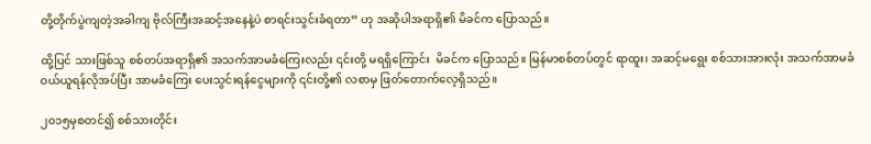တို့တိုက်ပွဲကျတဲ့အခါကျ ဗိုလ်ကြီးအဆင့်အနေနဲ့ပဲ စာရင်းသွင်းခံရတာ” ဟု အဆိုပါအရာရှိ၏ မိခင်က ပြောသည်။

ထို့ပြင် သားဖြစ်သူ စစ်တပ်အရာရှိ၏ အသက်အာမခံကြေးလည်း ၎င်းတို့ မရရှိကြောင်း  မိခင်က ပြောသည်။ မြန်မာစစ်တပ်တွင် ရာထူး၊ အဆင့်မရွေး စစ်သားအားလုံး အသက်အာမခံ ဝယ်ယူရန်လိုအပ်ပြီး အာမခံကြေး ပေးသွင်းရန်ငွေများကို ၎င်းတို့၏ လစာမှ ဖြတ်တောက်လေ့ရှိသည်။

၂၀၁၅မှစတင်၍ စစ်သားတိုင်း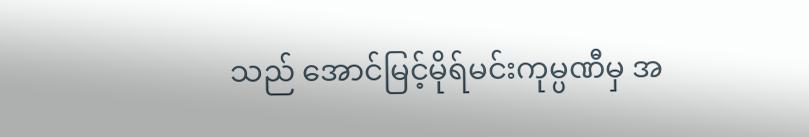သည် အောင်မြင့်မိုရ်မင်းကုမ္ပဏီမှ အ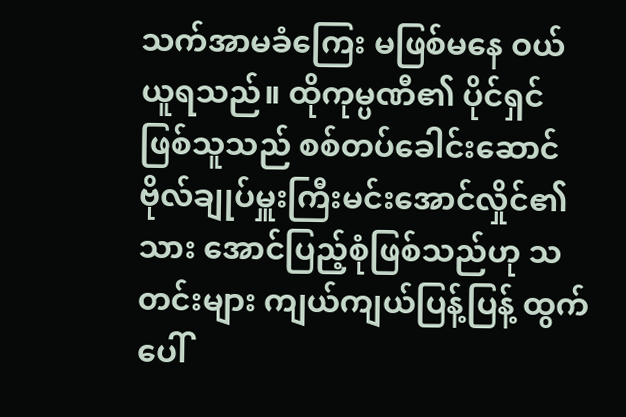သက်အာမခံကြေး မဖြစ်မနေ ဝယ်ယူရသည်။ ထိုကုမ္ပဏီ၏ ပိုင်ရှင်ဖြစ်သူသည် စစ်တပ်ခေါင်းဆောင် ဗိုလ်ချုပ်မှူးကြီးမင်းအောင်လှိုင်၏သား အောင်ပြည့်စုံဖြစ်သည်ဟု သတင်းများ ကျယ်ကျယ်ပြန့်ပြန့် ထွက်ပေါ်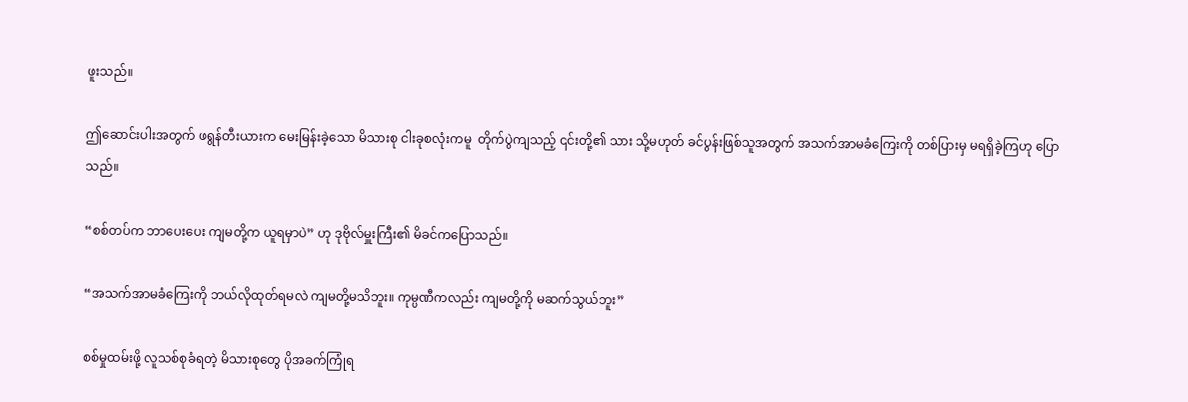ဖူးသည်။

ဤဆောင်းပါးအတွက် ဖရွန်တီးယားက မေးမြန်းခဲ့သော မိသားစု ငါးခုစလုံးကမူ  တိုက်ပွဲကျသည့် ၎င်းတို့၏ သား သို့မဟုတ် ခင်ပွန်းဖြစ်သူအတွက် အသက်အာမခံကြေးကို တစ်ပြားမှ မရရှိခဲ့ကြဟု ပြောသည်။

“စစ်တပ်က ဘာပေးပေး ကျမတို့က ယူရမှာပဲ” ဟု ဒုဗိုလ်မှူးကြီး၏ မိခင်ကပြောသည်။

“အသက်အာမခံကြေးကို ဘယ်လိုထုတ်ရမလဲ ကျမတို့မသိဘူး။ ကုမ္ပဏီကလည်း ကျမတို့ကို မဆက်သွယ်ဘူး”

စစ်မှုထမ်းဖို့ လူသစ်စုခံရတဲ့ မိသားစုတွေ ပိုအခက်ကြုံရ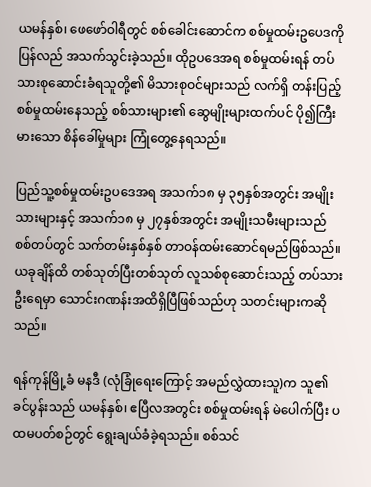ယမန်နှစ်၊ ဖေဖော်ဝါရီတွင် စစ်ခေါင်းဆောင်က စစ်မှုထမ်းဥပေဒကို ပြန်လည် အသက်သွင်းခဲ့သည်။ ထိုဥပဒေအရ စစ်မှုထမ်းရန် တပ်သားစုဆောင်းခံရသူတို့၏ မိသားစုဝင်များသည် လက်ရှိ တန်းပြည့်စစ်မှုထမ်းနေသည့် စစ်သားများ၏ ဆွေမျိုးများထက်ပင် ပို၍ကြီးမားသော စိန်ခေါ်မှုများ ကြုံတွေ့နေရသည်။

ပြည်သူ့စစ်မှုထမ်းဥပဒေအရ အသက်၁၈ မှ ၃၅နှစ်အတွင်း အမျိုးသားများနှင့် အသက်၁၈ မှ ၂၇နှစ်အတွင်း အမျိုးသမီးများသည် စစ်တပ်တွင် သက်တမ်းနှစ်နှစ် တာဝန်ထမ်းဆောင်ရမည်ဖြစ်သည်။ ယခုချိန်ထိ တစ်သုတ်ပြီးတစ်သုတ် လူသစ်စုဆောင်းသည့် တပ်သားဦးရေမှာ သောင်းဂဏန်းအထိရှိပြီဖြစ်သည်ဟု သတင်းများကဆိုသည်။

ရန်ကုန်မြို့ခံ မနဒီ (လုံခြုံရေးကြောင့် အမည်လွှဲထားသူ)က သူ၏ခင်ပွန်းသည် ယမန်နှစ်၊ ဧပြီလအတွင်း စစ်မှုထမ်းရန် မဲပေါက်ပြီး ပထမပတ်စဉ်တွင် ရွေးချယ်ခံခဲ့ရသည်။ စစ်သင်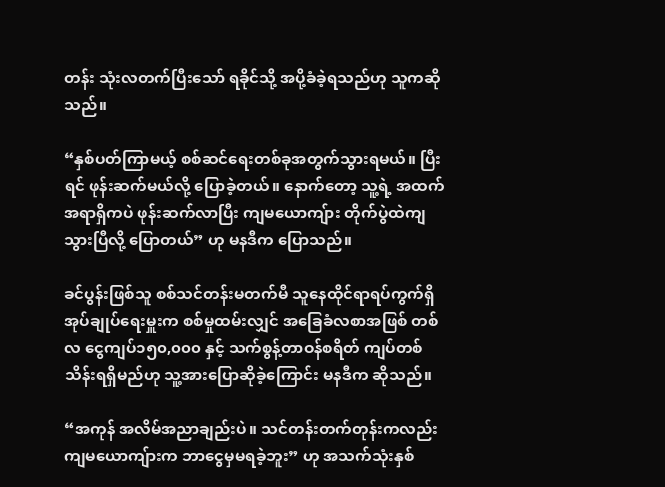တန်း သုံးလတက်ပြီးသော် ရခိုင်သို့ အပို့ခံခဲ့ရသည်ဟု သူကဆိုသည်။

“နှစ်ပတ်ကြာမယ့် စစ်ဆင်ရေးတစ်ခုအတွက်သွားရမယ်။ ပြီးရင် ဖုန်းဆက်မယ်လို့ ပြောခဲ့တယ်။ နောက်တော့ သူ့ရဲ့ အထက်အရာရှိကပဲ ဖုန်းဆက်လာပြီး ကျမယောကျ်ား တိုက်ပွဲထဲကျသွားပြီလို့ ပြောတယ်” ဟု မနဒီက ပြောသည်။

ခင်ပွန်းဖြစ်သူ စစ်သင်တန်းမတက်မီ သူနေထိုင်ရာရပ်ကွက်ရှိ အုပ်ချုပ်ရေးမှူးက စစ်မှုထမ်းလျှင် အခြေခံလစာအဖြစ် တစ်လ ငွေကျပ်၁၅၀,၀၀၀ နှင့် သက်စွန့်တာဝန်စရိတ် ကျပ်တစ်သိန်းရရှိမည်ဟု သူ့အားပြောဆိုခဲ့ကြောင်း မနဒီက ဆိုသည်။

“အကုန် အလိမ်အညာချည်းပဲ။ သင်တန်းတက်တုန်းကလည်း ကျမယောကျ်ားက ဘာငွေမှမရခဲ့ဘူး” ဟု အသက်သုံးနှစ်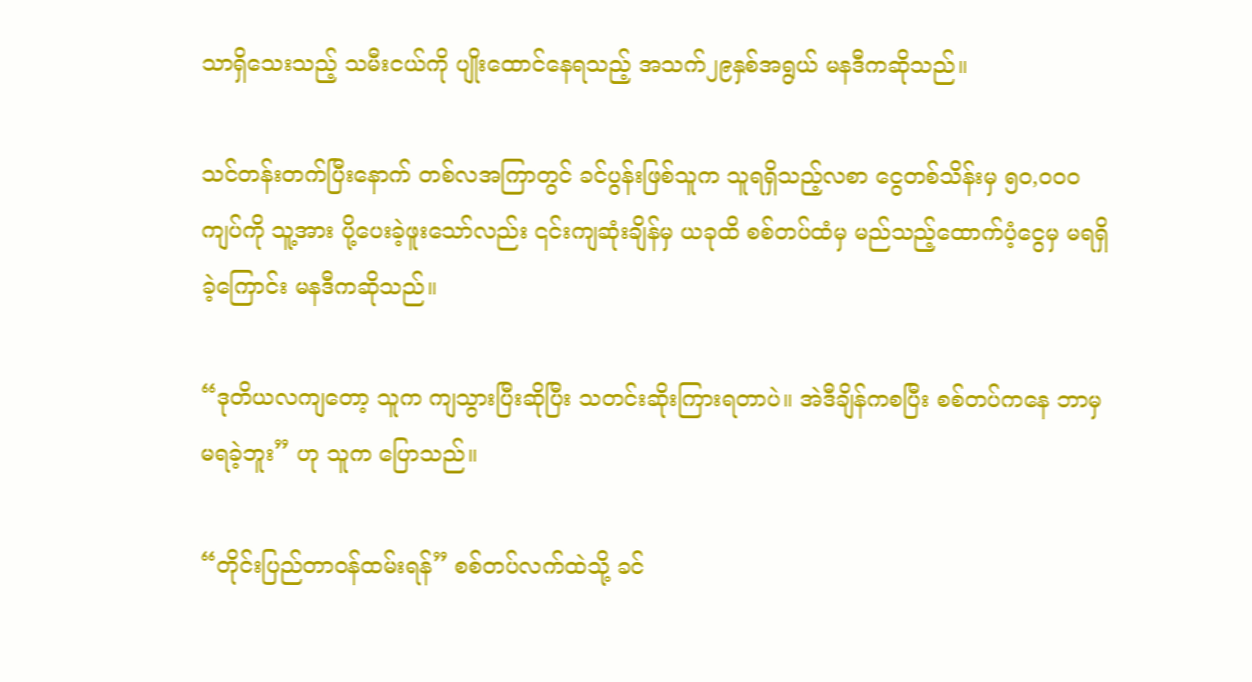သာရှိသေးသည့် သမီးငယ်ကို ပျိုးထောင်နေရသည့် အသက်၂၉နှစ်အရွယ် မနဒီကဆိုသည်။

သင်တန်းတက်ပြီးနောက် တစ်လအကြာတွင် ခင်ပွန်းဖြစ်သူက သူရရှိသည့်လစာ ငွေတစ်သိန်းမှ ၅၀,၀၀၀ကျပ်ကို သူ့အား ပို့ပေးခဲ့ဖူးသော်လည်း ၎င်းကျဆုံးချိန်မှ ယခုထိ စစ်တပ်ထံမှ မည်သည့်ထောက်ပံ့ငွေမှ မရရှိခဲ့ကြောင်း မနဒီကဆိုသည်။

“ဒုတိယလကျတော့ သူက ကျသွားပြီးဆိုပြီး သတင်းဆိုးကြားရတာပဲ။ အဲဒီချိန်ကစပြီး စစ်တပ်ကနေ ဘာမှ မရခဲ့ဘူး” ဟု သူက ပြောသည်။

“တိုင်းပြည်တာဝန်ထမ်းရန်” စစ်တပ်လက်ထဲသို့ ခင်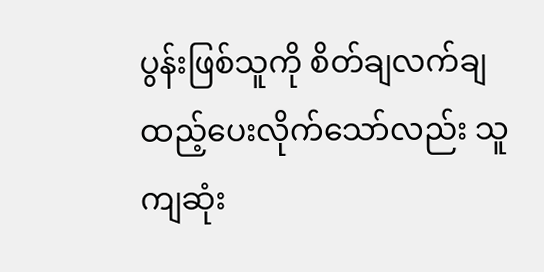ပွန်းဖြစ်သူကို စိတ်ချလက်ချ ထည့်ပေးလိုက်သော်လည်း သူကျဆုံး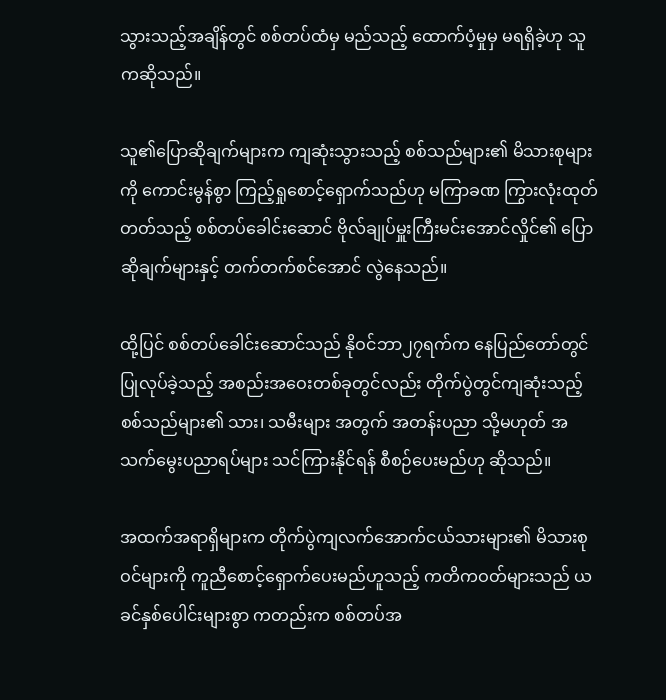သွားသည့်အချိန်တွင် စစ်တပ်ထံမှ မည်သည့် ထောက်ပံ့မှုမှ မရရှိခဲ့ဟု သူကဆိုသည်။

သူ၏ပြောဆိုချက်များက ကျဆုံးသွားသည့် စစ်သည်များ၏ မိသားစုများကို ကောင်းမွန်စွာ ကြည့်ရှုစောင့်ရှောက်သည်ဟု မကြာခဏ ကြွားလုံးထုတ်တတ်သည့် စစ်တပ်ခေါင်းဆောင် ဗိုလ်ချုပ်မှူးကြီးမင်းအောင်လှိုင်၏ ပြောဆိုချက်များနှင့် တက်တက်စင်အောင် လွဲနေသည်။

ထို့ပြင် စစ်တပ်ခေါင်းဆောင်သည် နိုဝင်ဘာ၂၇ရက်က နေပြည်တော်တွင် ပြုလုပ်ခဲ့သည့် အစည်းအဝေးတစ်ခုတွင်လည်း တိုက်ပွဲတွင်ကျဆုံးသည့် စစ်သည်များ၏ သား၊ သမီးများ အတွက် အတန်းပညာ သို့မဟုတ် အသက်မွေးပညာရပ်များ သင်ကြားနိုင်ရန် စီစဉ်ပေးမည်ဟု ဆိုသည်။

အထက်အရာရှိများက တိုက်ပွဲကျလက်အောက်ငယ်သားများ၏ မိသားစုဝင်များကို ကူညီစောင့်ရှောက်ပေးမည်ဟူသည့် ကတိကဝတ်များသည် ယခင်နှစ်ပေါင်းများစွာ ကတည်းက စစ်တပ်အ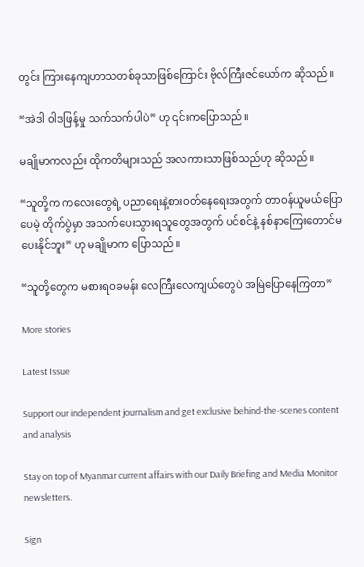တွင်း ကြားနေကျဟာသတစ်ခုသာဖြစ်ကြောင်း ဗိုလ်ကြီးဇင်ယော်က ဆိုသည်။

“အဲဒါ ဝါဒဖြန့်မှု သက်သက်ပါပဲ” ဟု ၎င်းကပြောသည်။

မချိုမာကလည်း ထိုကတိများသည် အလကားသာဖြစ်သည်ဟု ဆိုသည်။

“သူတို့က ကလေးတွေရဲ့ ပညာရေးနဲ့စားဝတ်နေရေးအတွက် တာဝန်ယူမယ်ပြောပေမဲ့ တိုက်ပွဲမှာ အသက်ပေးသွားရသူတွေအတွက် ပင်စင်နဲ့ နစ်နာကြေးတောင်မပေးနိုင်ဘူး” ဟု မချိုမာက ပြောသည်။

“သူတို့တွေက မစားရဝခမန်း လေကြီးလေကျယ်တွေပဲ အမြဲပြောနေကြတာ”

More stories

Latest Issue

Support our independent journalism and get exclusive behind-the-scenes content and analysis

Stay on top of Myanmar current affairs with our Daily Briefing and Media Monitor newsletters.

Sign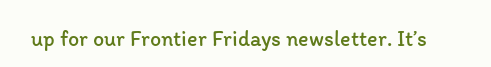up for our Frontier Fridays newsletter. It’s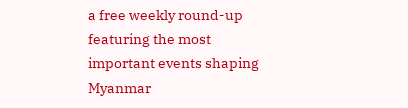a free weekly round-up featuring the most important events shaping Myanmar